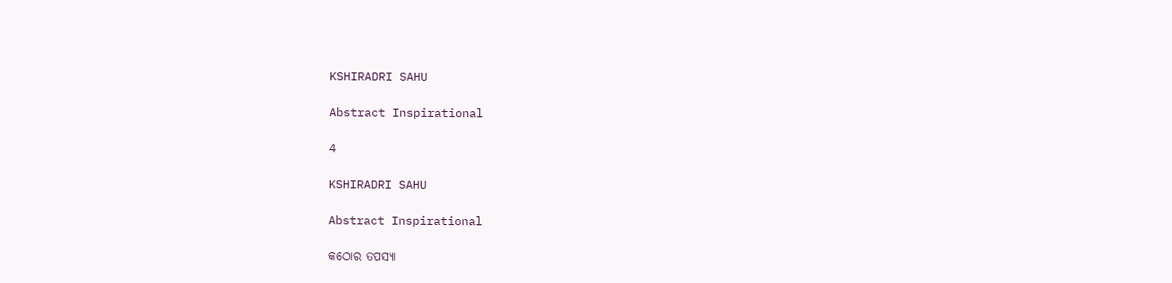KSHIRADRI SAHU

Abstract Inspirational

4

KSHIRADRI SAHU

Abstract Inspirational

କଠୋର ତପସ୍ୟା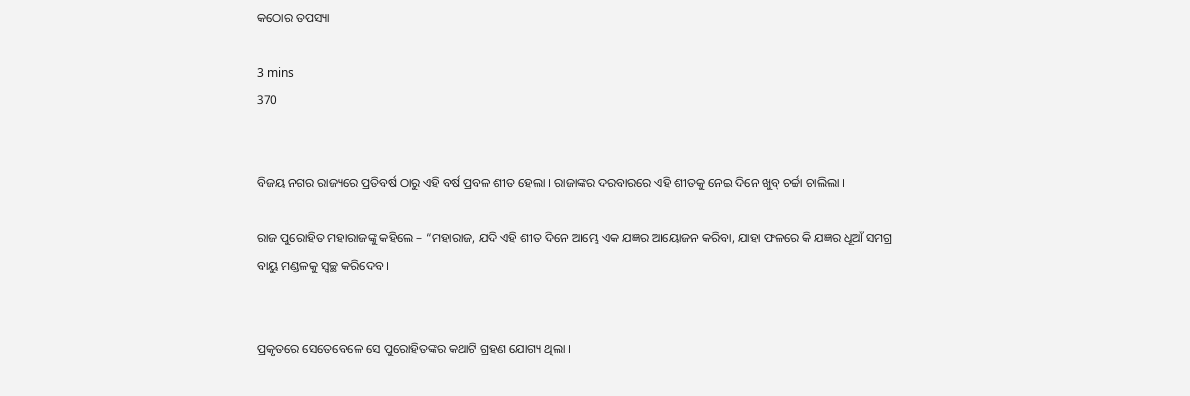କଠୋର ତପସ୍ୟା

3 mins
370


ବିଜୟ ନଗର ରାଜ୍ୟରେ ପ୍ରତିବର୍ଷ ଠାରୁ ଏହି ବର୍ଷ ପ୍ରବଳ ଶୀତ ହେଲା । ରାଜାଙ୍କର ଦରବାରରେ ଏହି ଶୀତକୁ ନେଇ ଦିନେ ଖୁବ୍ ଚର୍ଚ୍ଚା ଚାଲିଲା ।

ରାଜ ପୁରୋହିତ ମହାରାଜଙ୍କୁ କହିଲେ – “ମହାରାଜ, ଯଦି ଏହି ଶୀତ ଦିନେ ଆମ୍ଭେ ଏକ ଯଜ୍ଞର ଆୟୋଜନ କରିବା, ଯାହା ଫଳରେ କି ଯଜ୍ଞର ଧୂଆଁ ସମଗ୍ର ବାୟୁ ମଣ୍ଡଳକୁ ସ୍ୱଚ୍ଛ କରିଦେବ ।


ପ୍ରକୃତରେ ସେତେବେଳେ ସେ ପୁରୋହିତଙ୍କର କଥାଟି ଗ୍ରହଣ ଯୋଗ୍ୟ ଥିଲା ।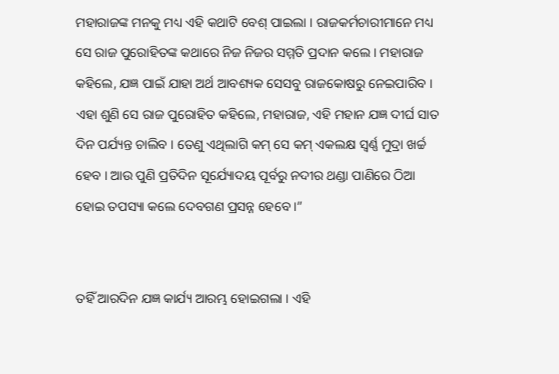ମହାରାଜଙ୍କ ମନକୁ ମଧ୍ୟ ଏହି କଥାଟି ବେଶ୍ ପାଇଲା । ରାଜକର୍ମଚାରୀମାନେ ମଧ୍ୟ ସେ ରାଜ ପୁରୋହିତଙ୍କ କଥାରେ ନିଜ ନିଜର ସମ୍ମତି ପ୍ରଦାନ କଲେ । ମହାରାଜ କହିଲେ, ଯଜ୍ଞ ପାଇଁ ଯାହା ଅର୍ଥ ଆବଶ୍ୟକ ସେସବୁ ରାଜକୋଷରୁ ନେଇପାରିବ । ଏହା ଶୁଣି ସେ ରାଜ ପୁରୋହିତ କହିଲେ, ମହାରାଜ, ଏହି ମହାନ ଯଜ୍ଞ ଦୀର୍ଘ ସାତ ଦିନ ପର୍ଯ୍ୟନ୍ତ ଚାଲିବ । ତେଣୁ ଏଥିଲାଗି କମ୍ ସେ କମ୍ ଏକଲକ୍ଷ ସ୍ୱର୍ଣ୍ଣ ମୁଦ୍ରା ଖର୍ଚ୍ଚ ହେବ । ଆଉ ପୁଣି ପ୍ରତିଦିନ ସୂର୍ଯ୍ୟୋଦୟ ପୂର୍ବରୁ ନଦୀର ଥଣ୍ଡା ପାଣିରେ ଠିଆ ହୋଇ ତପସ୍ୟା କଲେ ଦେବଗଣ ପ୍ରସନ୍ନ ହେବେ ।”


ତହିଁ ଆରଦିନ ଯଜ୍ଞ କାର୍ଯ୍ୟ ଆରମ୍ଭ ହୋଇଗଲା । ଏହି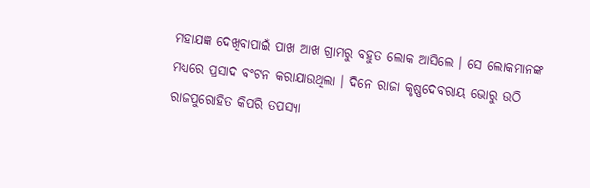ମହାଯଜ୍ଞ ଦେଖିବାପାଇଁ ପାଖ ଆଖ ଗ୍ରାମରୁ ବହୁତ ଲୋକ ଆସିଲେ । ସେ ଲୋକମାନଙ୍କ ମଧ୍ୟରେ ପ୍ରସାଦ ବଂଟନ କରାଯାଉଥିଲା । ଦିନେ ରାଜା କୃଷ୍ଣଦେବରାୟ ଭୋରୁ ଉଠି ରାଜପୁରୋହିତ କିପରି ତପସ୍ୟା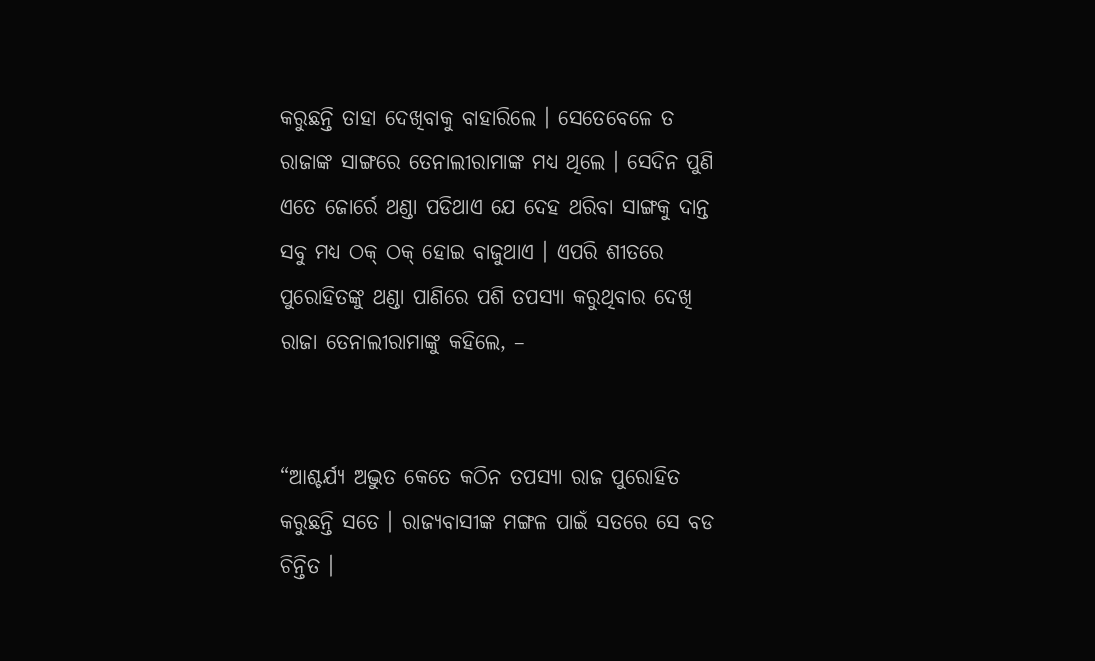କରୁଛନ୍ତି ତାହା ଦେଖିବାକୁ ବାହାରିଲେ । ସେତେବେଳେ ତ ରାଜାଙ୍କ ସାଙ୍ଗରେ ତେନାଲୀରାମାଙ୍କ ମଧ୍ୟ ଥିଲେ । ସେଦିନ ପୁଣି ଏତେ ଜୋର୍ରେ ଥଣ୍ଡା ପଡିଥାଏ ଯେ ଦେହ ଥରିବା ସାଙ୍ଗକୁ ଦାନ୍ତ ସବୁ ମଧ୍ୟ ଠକ୍ ଠକ୍ ହୋଇ ବାଜୁଥାଏ । ଏପରି ଶୀତରେ ପୁରୋହିତଙ୍କୁ ଥଣ୍ଡା ପାଣିରେ ପଶି ତପସ୍ୟା କରୁଥିବାର ଦେଖି ରାଜା ତେନାଲୀରାମାଙ୍କୁ କହିଲେ, –


“ଆଶ୍ଚର୍ଯ୍ୟ ଅଦ୍ଭୁତ କେତେ କଠିନ ତପସ୍ୟା ରାଜ ପୁରୋହିତ କରୁଛନ୍ତି ସତେ । ରାଜ୍ୟବାସୀଙ୍କ ମଙ୍ଗଳ ପାଇଁ ସତରେ ସେ ବଡ ଚିନ୍ତିତ ।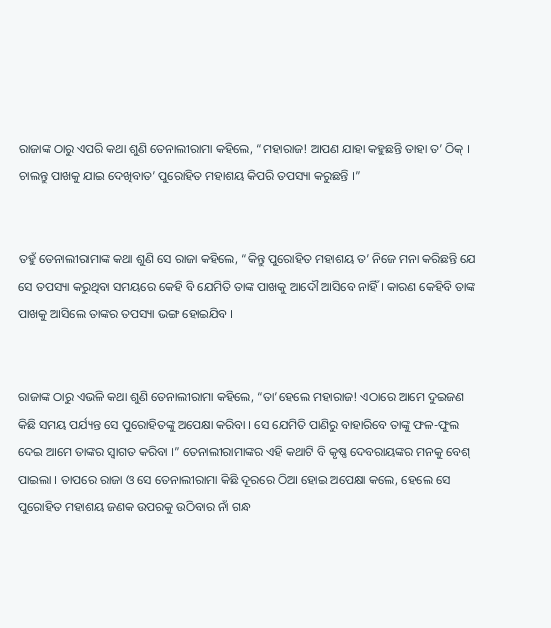ରାଜାଙ୍କ ଠାରୁ ଏପରି କଥା ଶୁଣି ତେନାଲୀରାମା କହିଲେ, “ମହାରାଜ! ଆପଣ ଯାହା କହୁଛନ୍ତି ତାହା ତ’ ଠିକ୍ । ଚାଲନ୍ତୁ ପାଖକୁ ଯାଇ ଦେଖିବାତ’ ପୁରୋହିତ ମହାଶୟ କିପରି ତପସ୍ୟା କରୁଛନ୍ତି ।”


ତହୁଁ ତେନାଲୀରାମାଙ୍କ କଥା ଶୁଣି ସେ ରାଜା କହିଲେ, “କିନ୍ତୁ ପୁରୋହିତ ମହାଶୟ ତ’ ନିଜେ ମନା କରିଛନ୍ତି ଯେ ସେ ତପସ୍ୟା କରୁଥିବା ସମୟରେ କେହି ବି ଯେମିତି ତାଙ୍କ ପାଖକୁ ଆଦୌ ଆସିବେ ନାହିଁ । କାରଣ କେହିବି ତାଙ୍କ ପାଖକୁ ଆସିଲେ ତାଙ୍କର ତପସ୍ୟା ଭଙ୍ଗ ହୋଇଯିବ ।


ରାଜାଙ୍କ ଠାରୁ ଏଭଳି କଥା ଶୁଣି ତେନାଲୀରାମା କହିଲେ, “ତା’ହେଲେ ମହାରାଜ! ଏଠାରେ ଆମେ ଦୁଇଜଣ କିଛି ସମୟ ପର୍ଯ୍ୟନ୍ତ ସେ ପୁରୋହିତଙ୍କୁ ଅପେକ୍ଷା କରିବା । ସେ ଯେମିତି ପାଣିରୁ ବାହାରିବେ ତାଙ୍କୁ ଫଳ-ଫୁଲ ଦେଇ ଆମେ ତାଙ୍କର ସ୍ୱାଗତ କରିବା ।” ତେନାଲୀରାମାଙ୍କର ଏହି କଥାଟି ବି କୃଷ୍ଣ ଦେବରାୟଙ୍କର ମନକୁ ବେଶ୍ ପାଇଲା । ତାପରେ ରାଜା ଓ ସେ ତେନାଲୀରାମା କିଛି ଦୂରରେ ଠିଆ ହୋଇ ଅପେକ୍ଷା କଲେ, ହେଲେ ସେ ପୁରୋହିତ ମହାଶୟ ଜଣକ ଉପରକୁ ଉଠିବାର ନାଁ ଗନ୍ଧ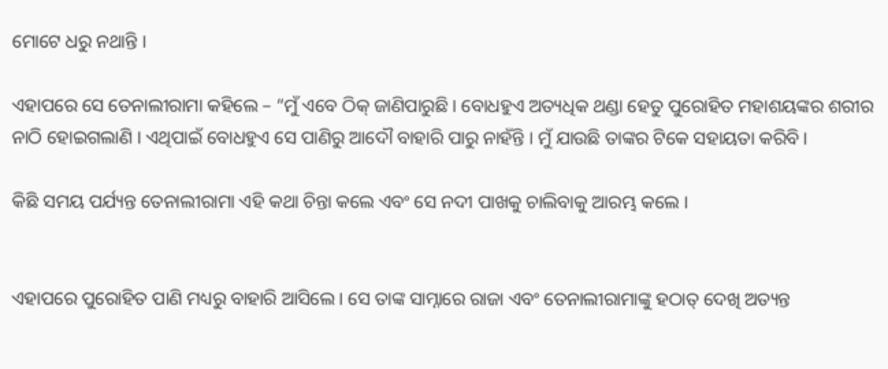ମୋଟେ ଧରୁ ନଥାନ୍ତି ।

ଏହାପରେ ସେ ତେନାଲୀରାମା କହିଲେ – “ମୁଁ ଏବେ ଠିକ୍ ଜାଣିପାରୁଛି । ବୋଧହୁଏ ଅତ୍ୟଧିକ ଥଣ୍ଡା ହେତୁ ପୁରୋହିତ ମହାଶୟଙ୍କର ଶରୀର ନାଠି ହୋଇଗଲାଣି । ଏଥିପାଇଁ ବୋଧହୁଏ ସେ ପାଣିରୁ ଆଦୌ ବାହାରି ପାରୁ ନାହଁନ୍ତି । ମୁଁ ଯାଉଛି ତାଙ୍କର ଟିକେ ସହାୟତା କରିବି ।

କିଛି ସମୟ ପର୍ଯ୍ୟନ୍ତ ତେନାଲୀରାମା ଏହି କଥା ଚିନ୍ତା କଲେ ଏବଂ ସେ ନଦୀ ପାଖକୁ ଚାଲିବାକୁ ଆରମ୍ଭ କଲେ ।


ଏହାପରେ ପୁରୋହିତ ପାଣି ମଧ୍ୟରୁ ବାହାରି ଆସିଲେ । ସେ ତାଙ୍କ ସାମ୍ନାରେ ରାଜା ଏବଂ ତେନାଲୀରାମାଙ୍କୁ ହଠାତ୍ ଦେଖି ଅତ୍ୟନ୍ତ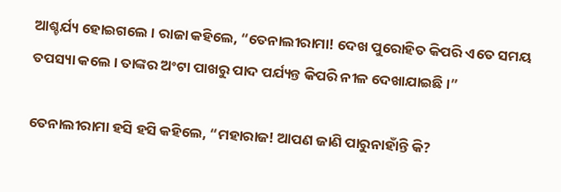ଆଶ୍ଚର୍ଯ୍ୟ ହୋଇଗଲେ । ରାଜା କହିଲେ, “ତେନାଲୀରାମା! ଦେଖ ପୁରୋହିତ କିପରି ଏତେ ସମୟ ତପସ୍ୟା କଲେ । ତାଙ୍କର ଅଂଟା ପାଖରୁ ପାଦ ପର୍ଯ୍ୟନ୍ତ କିପରି ନୀଳ ଦେଖାଯାଇଛି ।”

ତେନାଲୀରାମା ହସି ହସି କହିଲେ, “ମହାରାଜ! ଆପଣ ଜାଣି ପାରୁନାହାଁନ୍ତି କି?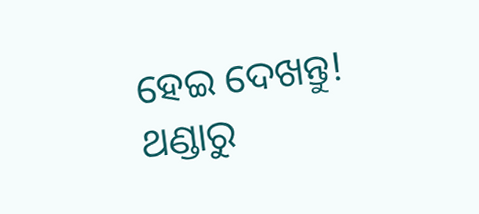ହେଇ ଦେଖନ୍ତୁ! ଥଣ୍ଡାରୁ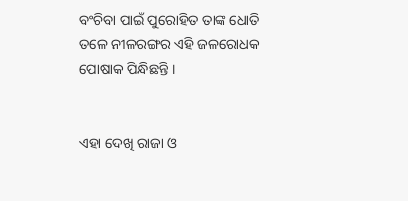ବଂଚିବା ପାଇଁ ପୁରୋହିତ ତାଙ୍କ ଧୋତି ତଳେ ନୀଳରଙ୍ଗର ଏହି ଜଳରୋଧକ ପୋଷାକ ପିନ୍ଧିଛନ୍ତି ।


ଏହା ଦେଖି ରାଜା ଓ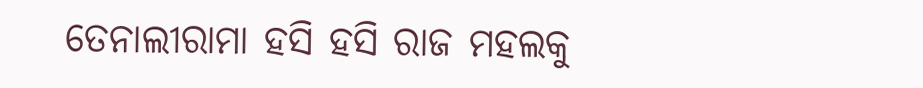ତେନାଲୀରାମା ହସି ହସି ରାଜ ମହଲକୁ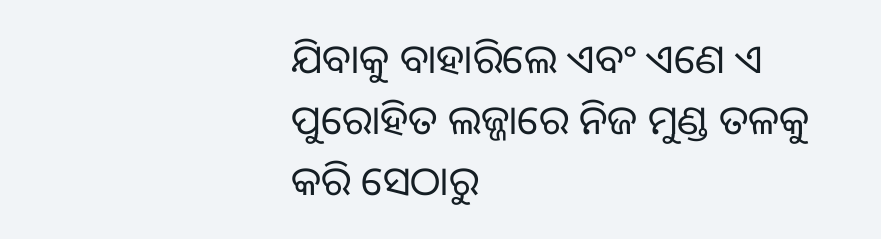ଯିବାକୁ ବାହାରିଲେ ଏବଂ ଏଣେ ଏ ପୁରୋହିତ ଲଜ୍ଜାରେ ନିଜ ମୁଣ୍ଡ ତଳକୁ କରି ସେଠାରୁ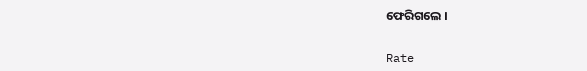ଫେରିଗଲେ ।


Rate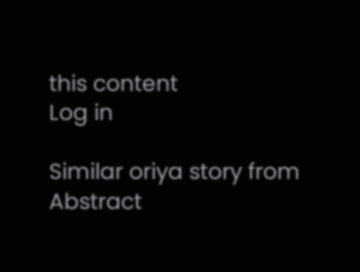this content
Log in

Similar oriya story from Abstract